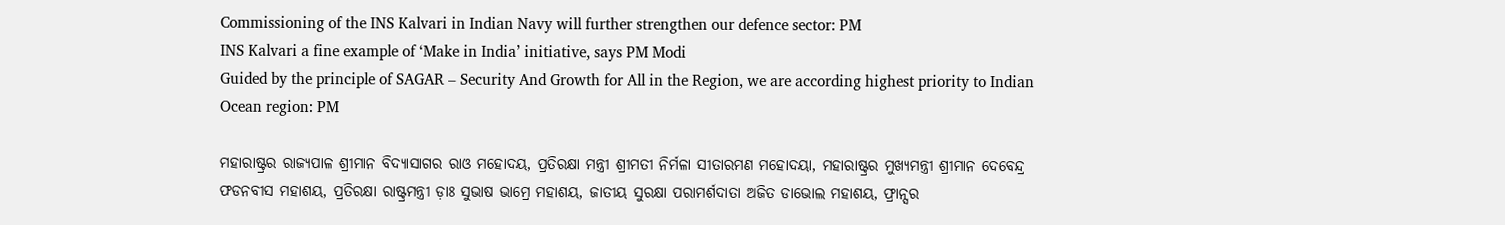Commissioning of the INS Kalvari in Indian Navy will further strengthen our defence sector: PM
INS Kalvari a fine example of ‘Make in India’ initiative, says PM Modi
Guided by the principle of SAGAR – Security And Growth for All in the Region, we are according highest priority to Indian Ocean region: PM

ମହାରାଷ୍ଟ୍ରର ରାଜ୍ୟପାଳ ଶ୍ରୀମାନ ବିଦ୍ୟାସାଗର ରାଓ ମହୋଦୟ, ପ୍ରତିରକ୍ଷା ମନ୍ତ୍ରୀ ଶ୍ରୀମତୀ ନିର୍ମଳା ସୀତାରମଣ ମହୋଦୟା, ମହାରାଷ୍ଟ୍ରର ମୁଖ୍ୟମନ୍ତ୍ରୀ ଶ୍ରୀମାନ ଦେବେନ୍ଦ୍ର ଫଡନବୀସ ମହାଶୟ, ପ୍ରତିରକ୍ଷା ରାଷ୍ଟ୍ରମନ୍ତ୍ରୀ ଡ଼ାଃ ସୁଭାଷ ଭାମ୍ରେ ମହାଶୟ, ଜାତୀୟ ସୁରକ୍ଷା ପରାମର୍ଶଦାତା ଅଜିତ ଡାଭୋଲ ମହାଶୟ, ଫ୍ରାନ୍ସର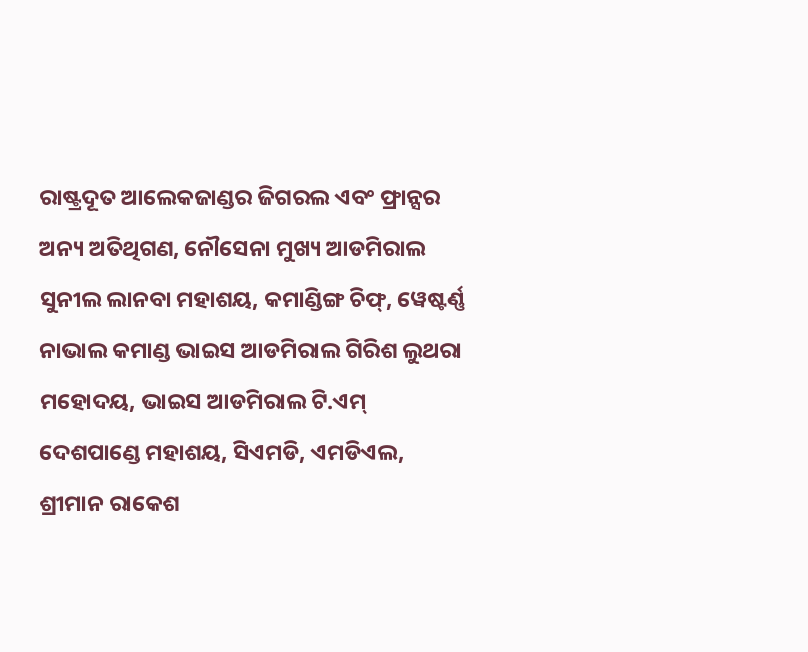ରାଷ୍ଟ୍ରଦୂତ ଆଲେକଜାଣ୍ଡର ଜିଗରଲ ଏବଂ ଫ୍ରାନ୍ସର ଅନ୍ୟ ଅତିଥିଗଣ, ନୌସେନା ମୁଖ୍ୟ ଆଡମିରାଲ ସୁନୀଲ ଲାନବା ମହାଶୟ, କମାଣ୍ଡିଙ୍ଗ ଚିଫ୍, ୱେଷ୍ଟର୍ଣ୍ଣ ନାଭାଲ କମାଣ୍ଡ ଭାଇସ ଆଡମିରାଲ ଗିରିଶ ଲୁଥରା ମହୋଦୟ, ଭାଇସ ଆଡମିରାଲ ଟି.ଏମ୍ ଦେଶପାଣ୍ଡେ ମହାଶୟ, ସିଏମଡି, ଏମଡିଏଲ, ଶ୍ରୀମାନ ରାକେଶ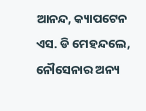ଆନନ୍ଦ, କ୍ୟାପଟେନ ଏସ. ଡି ମେହନ୍ଦଲେ, ନୌସେନାର ଅନ୍ୟ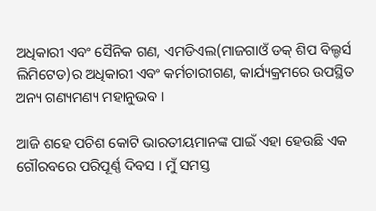ଅଧିକାରୀ ଏବଂ ସୈନିକ ଗଣ, ଏମଡିଏଲ(ମାଜଗାଓଁ ଡକ୍ ଶିପ ବିଲ୍ଡର୍ସ ଲିମିଟେଡ)ର ଅଧିକାରୀ ଏବଂ କର୍ମଚାରୀଗଣ, କାର୍ଯ୍ୟକ୍ରମରେ ଉପସ୍ଥିତ ଅନ୍ୟ ଗଣ୍ୟମଣ୍ୟ ମହାନୁଭବ ।

ଆଜି ଶହେ ପଚିଶ କୋଟି ଭାରତୀୟମାନଙ୍କ ପାଇଁ ଏହା ହେଉଛି ଏକ ଗୌରବରେ ପରିପୂର୍ଣ୍ଣ ଦିବସ । ମୁଁ ସମସ୍ତ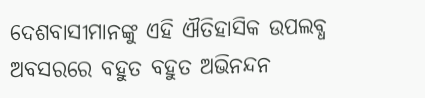ଦେଶବାସୀମାନଙ୍କୁ ଏହି ଐତିହାସିକ ଉପଲବ୍ଧ  ଅବସରରେ ବହୁତ ବହୁତ ଅଭିନନ୍ଦନ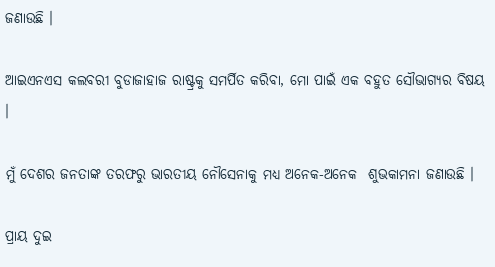ଜଣାଉଛି ।

ଆଇଏନଏସ କଲବରୀ ବୁଡାଜାହାଜ ରାଷ୍ଟ୍ରକୁ ସମର୍ପିତ କରିବା, ମୋ ପାଇଁ ଏକ ବହୁତ ସୌଭାଗ୍ୟର ବିଷୟ ।

ମୁଁ ଦେଶର ଜନତାଙ୍କ ତରଫରୁ ଭାରତୀୟ ନୌସେନାକୁ ମଧ୍ୟ ଅନେକ-ଅନେକ  ଶୁଭକାମନା ଜଣାଉଛି ।

ପ୍ରାୟ ଦୁଇ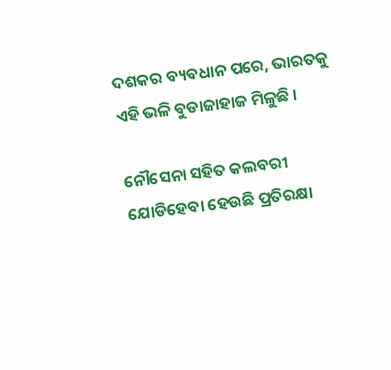ଦଶକର ବ୍ୟବଧାନ ପରେ, ଭାରତକୁ ଏହି ଭଳି ବୁଡାଜାହାଜ ମିଳୁଛି ।

ନୌସେନା ସହିତ କଲବରୀ ଯୋଡିହେବା ହେଉଛି ପ୍ରତିରକ୍ଷା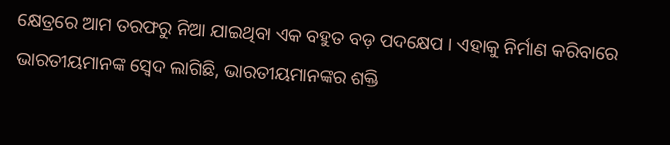କ୍ଷେତ୍ରରେ ଆମ ତରଫରୁ ନିଆ ଯାଇଥିବା ଏକ ବହୁତ ବଡ଼ ପଦକ୍ଷେପ । ଏହାକୁ ନିର୍ମାଣ କରିବାରେ ଭାରତୀୟମାନଙ୍କ ସ୍ୱେଦ ଲାଗିଛି, ଭାରତୀୟମାନଙ୍କର ଶକ୍ତି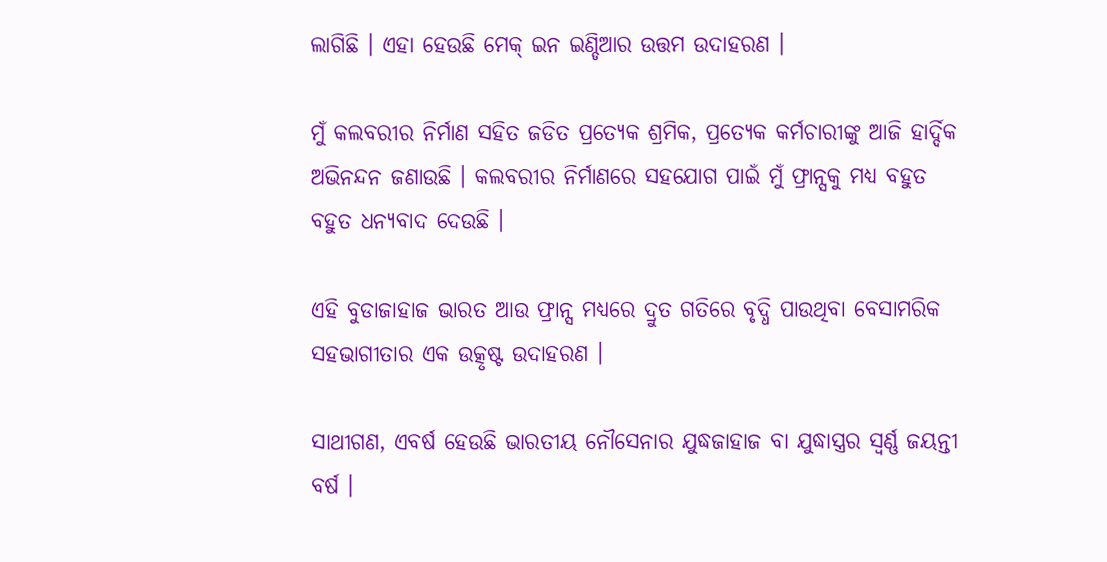ଲାଗିଛି । ଏହା ହେଉଛି ମେକ୍ ଇନ ଇଣ୍ଡିଆର ଉତ୍ତମ ଉଦାହରଣ ।

ମୁଁ କଲବରୀର ନିର୍ମାଣ ସହିତ ଜଡିତ ପ୍ରତ୍ୟେକ ଶ୍ରମିକ, ପ୍ରତ୍ୟେକ କର୍ମଚାରୀଙ୍କୁ ଆଜି ହାର୍ଦ୍ଦିକ ଅଭିନନ୍ଦନ ଜଣାଉଛି । କଲବରୀର ନିର୍ମାଣରେ ସହଯୋଗ ପାଇଁ ମୁଁ ଫ୍ରାନ୍ସକୁ ମଧ୍ୟ ବହୁତ ବହୁତ ଧନ୍ୟବାଦ ଦେଉଛି ।

ଏହି ବୁଡାଜାହାଜ ଭାରତ ଆଉ ଫ୍ରାନ୍ସ ମଧ୍ୟରେ ଦ୍ରୁତ ଗତିରେ ବୃଦ୍ଧି ପାଉଥିବା ବେସାମରିକ ସହଭାଗୀତାର ଏକ ଉତ୍କୃଷ୍ଟ ଉଦାହରଣ ।

ସାଥୀଗଣ, ଏବର୍ଷ ହେଉଛି ଭାରତୀୟ ନୌସେନାର ଯୁଦ୍ଧଜାହାଜ ବା ଯୁଦ୍ଧାସ୍ତ୍ରର ସ୍ୱର୍ଣ୍ଣ ଜୟନ୍ତୀ ବର୍ଷ ।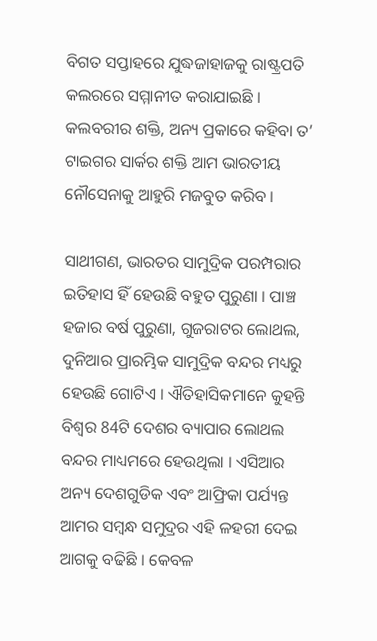ବିଗତ ସପ୍ତାହରେ ଯୁଦ୍ଧଜାହାଜକୁ ରାଷ୍ଟ୍ରପତି କଲରରେ ସମ୍ମାନୀତ କରାଯାଇଛି । କଲବରୀର ଶକ୍ତି, ଅନ୍ୟ ପ୍ରକାରେ କହିବା ତ’ ଟାଇଗର ସାର୍କର ଶକ୍ତି ଆମ ଭାରତୀୟ ନୌସେନାକୁ ଆହୁରି ମଜବୁତ କରିବ ।

ସାଥୀଗଣ, ଭାରତର ସାମୁଦ୍ରିକ ପରମ୍ପରାର ଇତିହାସ ହିଁ ହେଉଛି ବହୁତ ପୁରୁଣା । ପାଞ୍ଚ ହଜାର ବର୍ଷ ପୁରୁଣା, ଗୁଜରାଟର ଲୋଥଲ, ଦୁନିଆର ପ୍ରାରମ୍ଭିକ ସାମୁଦ୍ରିକ ବନ୍ଦର ମଧ୍ୟରୁ ହେଉଛି ଗୋଟିଏ । ଐତିହାସିକମାନେ କୁହନ୍ତି  ବିଶ୍ୱର 84ଟି ଦେଶର ବ୍ୟାପାର ଲୋଥଲ ବନ୍ଦର ମାଧ୍ୟମରେ ହେଉଥିଲା । ଏସିଆର ଅନ୍ୟ ଦେଶଗୁଡିକ ଏବଂ ଆଫ୍ରିକା ପର୍ଯ୍ୟନ୍ତ ଆମର ସମ୍ବନ୍ଧ ସମୁଦ୍ରର ଏହି ଳହରୀ ଦେଇ ଆଗକୁ ବଢିଛି । କେବଳ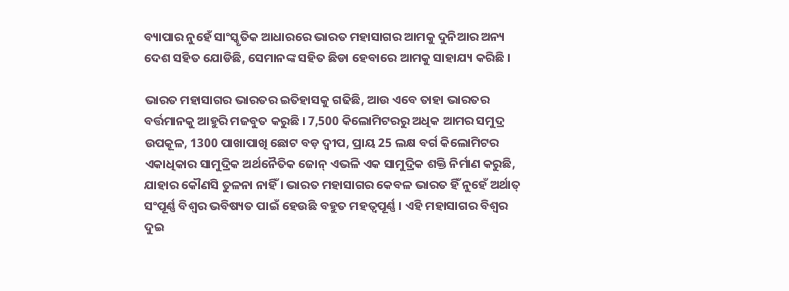ବ୍ୟାପାର ନୁହେଁ ସାଂସ୍କୃତିକ ଆଧାରରେ ଭାରତ ମହାସାଗର ଆମକୁ ଦୁନିଆର ଅନ୍ୟ ଦେଶ ସହିତ ଯୋଡିଛି, ସେମାନଙ୍କ ସହିତ ଛିଡା ହେବାରେ ଆମକୁ ସାହାଯ୍ୟ କରିଛି ।

ଭାରତ ମହାସାଗର ଭାରତର ଇତିହାସକୁ ଗଢିଛି, ଆଉ ଏବେ ତାହା ଭାରତର ବର୍ତ୍ତମାନକୁ ଆହୁରି ମଜବୁତ କରୁଛି । 7,500 କିଲୋମିଟରରୁ ଅଧିକ ଆମର ସମୁଦ୍ର ଉପକୂଳ, 1300 ପାଖାପାଖି ଛୋଟ ବଡ଼ ଦ୍ୱୀପ, ପ୍ରାୟ 25 ଲକ୍ଷ ବର୍ଗ କିଲୋମିଟର ଏକାଧିକାର ସାମୁଦ୍ରିକ ଅର୍ଥନୈତିକ ଜୋନ୍ ଏଭଳି ଏକ ସାମୁଦ୍ରିକ ଶକ୍ତି ନିର୍ମାଣ କରୁଛି, ଯାହାର କୌଣସି ତୁଳନା ନାହିଁ । ଭାରତ ମହାସାଗର କେବଳ ଭାରତ ହିଁ ନୁହେଁ ଅର୍ଥାତ୍ ସଂପୂର୍ଣ୍ଣ ବିଶ୍ୱର ଭବିଷ୍ୟତ ପାଇଁ ହେଉଛି ବହୁତ ମହତ୍ୱପୂର୍ଣ୍ଣ । ଏହି ମହାସାଗର ବିଶ୍ୱର ଦୁଇ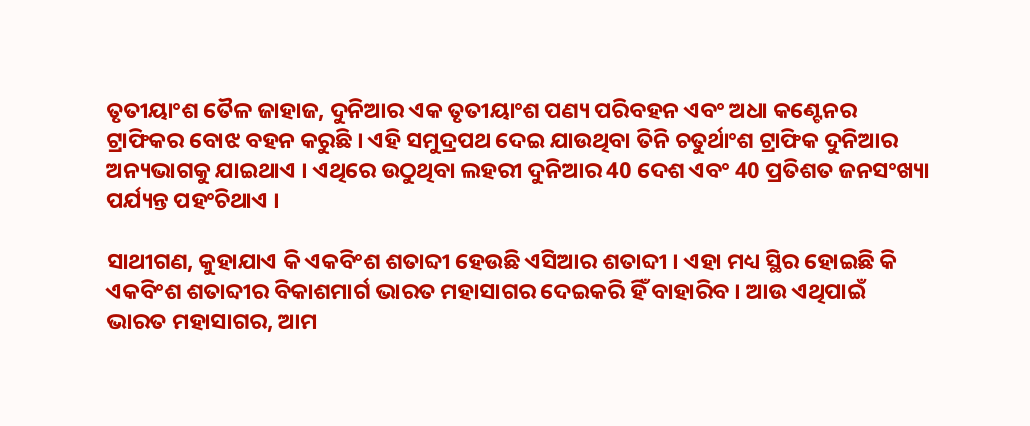ତୃତୀୟାଂଶ ତୈଳ ଜାହାଜ, ଦୁନିଆର ଏକ ତୃତୀୟାଂଶ ପଣ୍ୟ ପରିବହନ ଏବଂ ଅଧା କଣ୍ଟେନର ଟ୍ରାଫିକର ବୋଝ ବହନ କରୁଛି । ଏହି ସମୁଦ୍ରପଥ ଦେଇ ଯାଉଥିବା ତିନି ଚତୁର୍ଥାଂଶ ଟ୍ରାଫିକ ଦୁନିଆର ଅନ୍ୟଭାଗକୁ ଯାଇଥାଏ । ଏଥିରେ ଉଠୁଥିବା ଲହରୀ ଦୁନିଆର 40 ଦେଶ ଏବଂ 40 ପ୍ରତିଶତ ଜନସଂଖ୍ୟା ପର୍ଯ୍ୟନ୍ତ ପହଂଚିଥାଏ ।

ସାଥୀଗଣ, କୁହାଯାଏ କି ଏକବିଂଶ ଶତାବ୍ଦୀ ହେଉଛି ଏସିଆର ଶତାବ୍ଦୀ । ଏହା ମଧ୍ୟ ସ୍ଥିର ହୋଇଛି କି ଏକବିଂଶ ଶତାବ୍ଦୀର ବିକାଶମାର୍ଗ ଭାରତ ମହାସାଗର ଦେଇକରି ହିଁ ବାହାରିବ । ଆଉ ଏଥିପାଇଁ ଭାରତ ମହାସାଗର, ଆମ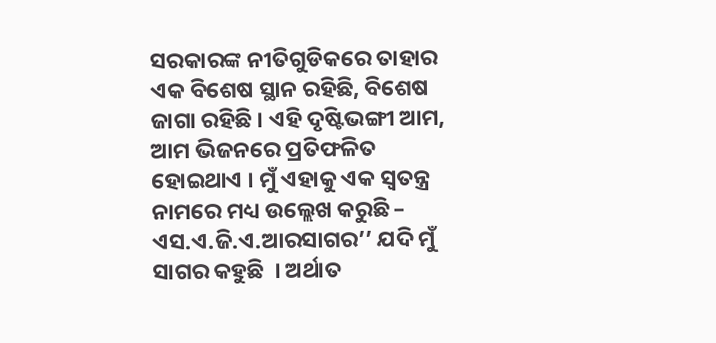ସରକାରଙ୍କ ନୀତିଗୁଡିକରେ ତାହାର ଏକ ବିଶେଷ ସ୍ଥାନ ରହିଛି, ବିଶେଷ ଜାଗା ରହିଛି । ଏହି ଦୃଷ୍ଟିଭଙ୍ଗୀ ଆମ, ଆମ ଭିଜନରେ ପ୍ରତିଫଳିତ ହୋଇଥାଏ । ମୁଁ ଏହାକୁ ଏକ ସ୍ୱତନ୍ତ୍ର ନାମରେ ମଧ୍ୟ ଉଲ୍ଲେଖ କରୁଛି – ଏସ.ଏ.ଜି.ଏ.ଆରସାଗର’’ ଯଦି ମୁଁ ସାଗର କହୁଛି  । ଅର୍ଥାତ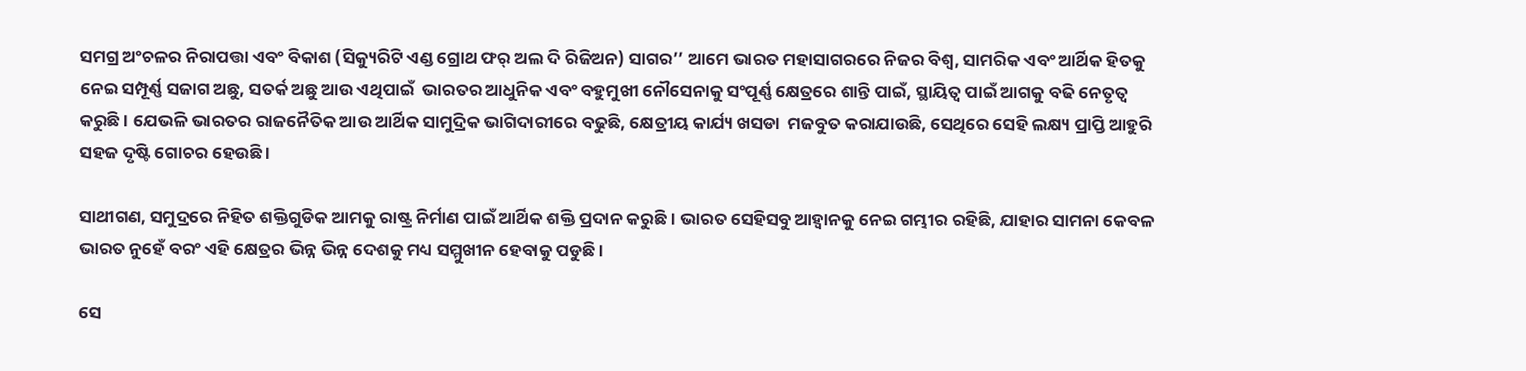ସମଗ୍ର ଅଂଚଳର ନିରାପତ୍ତା ଏବଂ ବିକାଶ (ସିକ୍ୟୁରିଟି ଏଣ୍ଡ ଗ୍ରୋଥ ଫର୍ ଅଲ ଦି ରିଜିଅନ) ସାଗର’’ ଆମେ ଭାରତ ମହାସାଗରରେ ନିଜର ବିଶ୍ୱ, ସାମରିକ ଏବଂ ଆର୍ଥିକ ହିତକୁ ନେଇ ସମ୍ପୂର୍ଣ୍ଣ ସଜାଗ ଅଛୁ, ସତର୍କ ଅଛୁ ଆଉ ଏଥିପାଇଁ  ଭାରତର ଆଧୁନିକ ଏବଂ ବହୁମୁଖୀ ନୌସେନାକୁ ସଂପୂର୍ଣ୍ଣ କ୍ଷେତ୍ରରେ ଶାନ୍ତି ପାଇଁ, ସ୍ଥାୟିତ୍ୱ ପାଇଁ ଆଗକୁ ବଢି ନେତୃତ୍ୱ କରୁଛି । ଯେଭଳି ଭାରତର ରାଜନୈତିକ ଆଉ ଆର୍ଥିକ ସାମୁଦ୍ରିକ ଭାଗିଦାରୀରେ ବଢୁଛି, କ୍ଷେତ୍ରୀୟ କାର୍ଯ୍ୟ ଖସଡା  ମଜବୁତ କରାଯାଉଛି, ସେଥିରେ ସେହି ଲକ୍ଷ୍ୟ ପ୍ରାପ୍ତି ଆହୁରି ସହଜ ଦୃଷ୍ଟି ଗୋଚର ହେଉଛି ।

ସାଥୀଗଣ, ସମୁଦ୍ରରେ ନିହିତ ଶକ୍ତିଗୁଡିକ ଆମକୁ ରାଷ୍ଟ୍ର ନିର୍ମାଣ ପାଇଁ ଆର୍ଥିକ ଶକ୍ତି ପ୍ରଦାନ କରୁଛି । ଭାରତ ସେହିସବୁ ଆହ୍ୱାନକୁ ନେଇ ଗମ୍ଭୀର ରହିଛି, ଯାହାର ସାମନା କେବଳ ଭାରତ ନୁହେଁ ବରଂ ଏହି କ୍ଷେତ୍ରର ଭିନ୍ନ ଭିନ୍ନ ଦେଶକୁ ମଧ୍ୟ ସମ୍ମୁଖୀନ ହେବାକୁ ପଡୁଛି ।

ସେ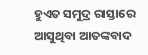ହୁଏତ ସମୁଦ୍ର ରାସ୍ତାରେ ଆସୁଥିବା ଆତଙ୍କବାଦ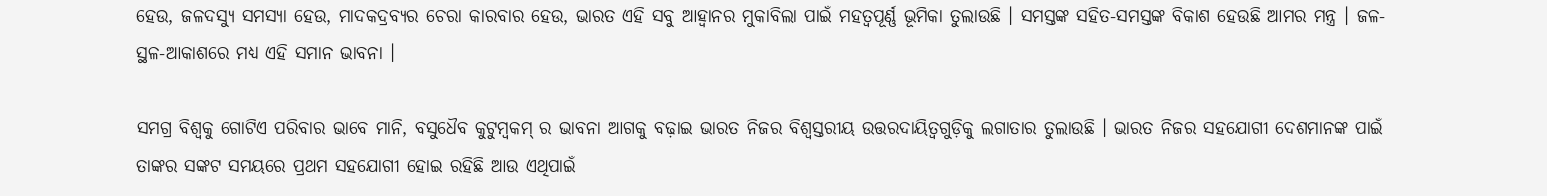ହେଉ, ଜଳଦସ୍ୟୁ ସମସ୍ୟା ହେଉ, ମାଦକଦ୍ରବ୍ୟର ଚେରା କାରବାର ହେଉ, ଭାରତ ଏହି ସବୁ ଆହ୍ୱାନର ମୁକାବିଲା ପାଇଁ ମହତ୍ୱପୂର୍ଣ୍ଣ ଭୂମିକା ତୁଲାଉଛି । ସମସ୍ତଙ୍କ ସହିତ-ସମସ୍ତଙ୍କ ବିକାଶ ହେଉଛି ଆମର ମନ୍ତ୍ର । ଜଳ-ସ୍ଥଳ-ଆକାଶରେ ମଧ୍ୟ ଏହି ସମାନ ଭାବନା ।

ସମଗ୍ର ବିଶ୍ୱକୁ ଗୋଟିଏ ପରିବାର ଭାବେ ମାନି, ବସୁଧୈବ କୁଟୁମ୍ବକମ୍ ର ଭାବନା ଆଗକୁ ବଢ଼ାଇ ଭାରତ ନିଜର ବିଶ୍ୱସ୍ତରୀୟ ଉତ୍ତରଦାୟିତ୍ୱଗୁଡ଼ିକୁ ଲଗାତାର ତୁଲାଉଛି । ଭାରତ ନିଜର ସହଯୋଗୀ ଦେଶମାନଙ୍କ ପାଇଁ ତାଙ୍କର ସଙ୍କଟ ସମୟରେ ପ୍ରଥମ ସହଯୋଗୀ ହୋଇ ରହିଛି ଆଉ ଏଥିପାଇଁ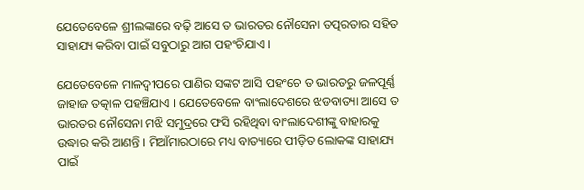ଯେତେବେଳେ ଶ୍ରୀଲଙ୍କାରେ ବଢ଼ି ଆସେ ତ ଭାରତର ନୌସେନା ତତ୍ପରତାର ସହିତ ସାହାଯ୍ୟ କରିବା ପାଇଁ ସବୁଠାରୁ ଆଗ ପହଂଚିଯାଏ ।

ଯେତେବେଳେ ମାଳଦ୍ୱୀପରେ ପାଣିର ସଙ୍କଟ ଆସି ପହଂଚେ ତ ଭାରତରୁ ଜଳପୂର୍ଣ୍ଣ ଜାହାଜ ତତ୍କାଳ ପହଞ୍ଚିଯାଏ । ଯେତେବେଳେ ବାଂଲାଦେଶରେ ଝଡବାତ୍ୟା ଆସେ ତ ଭାରତର ନୌସେନା ମଝି ସମୁଦ୍ରରେ ଫସି ରହିଥିବା ବାଂଲାଦେଶୀଙ୍କୁ ବାହାରକୁ ଉଦ୍ଧାର କରି ଆଣନ୍ତି । ମିଆଁମାରଠାରେ ମଧ୍ୟ ବାତ୍ୟାରେ ପୀଡ଼ିତ ଲୋକଙ୍କ ସାହାଯ୍ୟ ପାଇଁ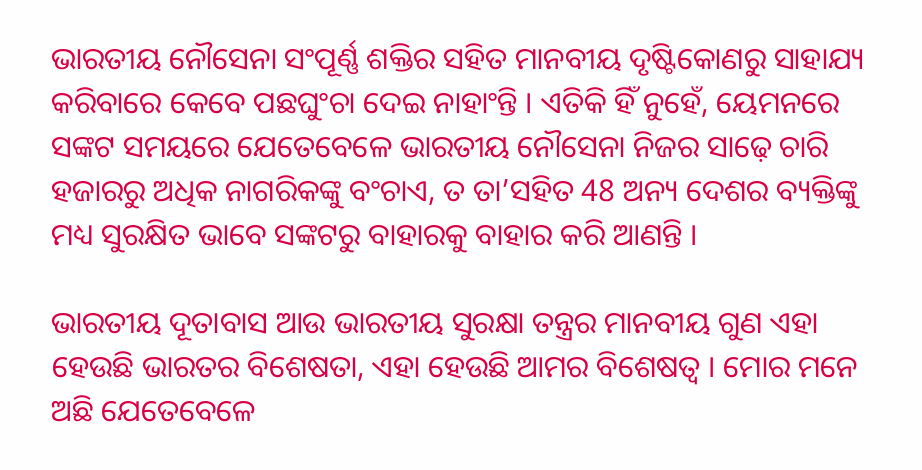ଭାରତୀୟ ନୌସେନା ସଂପୂର୍ଣ୍ଣ ଶକ୍ତିର ସହିତ ମାନବୀୟ ଦୃଷ୍ଟିକୋଣରୁ ସାହାଯ୍ୟ କରିବାରେ କେବେ ପଛଘୁଂଚା ଦେଇ ନାହାଂନ୍ତି । ଏତିକି ହିଁ ନୁହେଁ, ୟେମନରେ ସଙ୍କଟ ସମୟରେ ଯେତେବେଳେ ଭାରତୀୟ ନୌସେନା ନିଜର ସାଢ଼େ ଚାରି ହଜାରରୁ ଅଧିକ ନାଗରିକଙ୍କୁ ବଂଚାଏ, ତ ତା’ସହିତ 48 ଅନ୍ୟ ଦେଶର ବ୍ୟକ୍ତିଙ୍କୁ ମଧ୍ୟ ସୁରକ୍ଷିତ ଭାବେ ସଙ୍କଟରୁ ବାହାରକୁ ବାହାର କରି ଆଣନ୍ତି ।

ଭାରତୀୟ ଦୂତାବାସ ଆଉ ଭାରତୀୟ ସୁରକ୍ଷା ତନ୍ତ୍ରର ମାନବୀୟ ଗୁଣ ଏହା ହେଉଛି ଭାରତର ବିଶେଷତା, ଏହା ହେଉଛି ଆମର ବିଶେଷତ୍ୱ । ମୋର ମନେ ଅଛି ଯେତେବେଳେ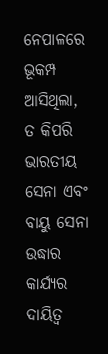ନେପାଳରେ ଭୂକମ୍ପ ଆସିଥିଲା, ତ କିପରି ଭାରତୀୟ ସେନା ଏବଂ ବାୟୁ ସେନା ଉଦ୍ଧାର କାର୍ଯ୍ୟର ଦାୟିତ୍ୱ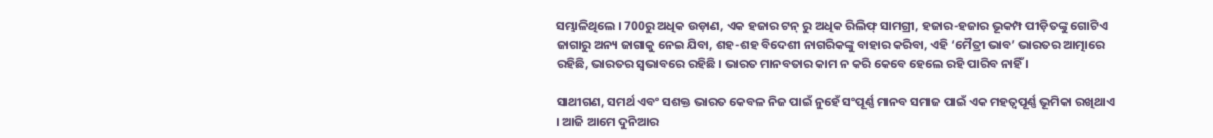ସମ୍ଭାଳିଥିଲେ । 700ରୁ ଅଧିକ ଉଡ଼ାଣ, ଏକ ହଜାର ଟନ୍ ରୁ ଅଧିକ ରିଲିଫ୍ ସାମଗ୍ରୀ, ହଜାର-ହଜାର ଭୂକମ୍ପ ପୀଡ଼ିତଙ୍କୁ ଗୋଟିଏ ଜାଗାରୁ ଅନ୍ୟ ଜାଗାକୁ ନେଇ ଯିବା, ଶହ-ଶହ ବିଦେଶୀ ନାଗରିକଙ୍କୁ ବାହାର କରିବା, ଏହି ‘ମୈତ୍ରୀ ଭାବ’ ଭାରତର ଆତ୍ମାରେ ରହିଛି, ଭାରତର ସ୍ୱଭାବରେ ରହିଛି । ଭାରତ ମାନବତାର କାମ ନ କରି କେବେ ହେଲେ ରହି ପାରିବ ନାହିଁ ।

ସାଥୀଗଣ, ସମର୍ଥ ଏବଂ ସଶକ୍ତ ଭାରତ କେବଳ ନିଜ ପାଇଁ ନୁହେଁ ସଂପୂର୍ଣ୍ଣ ମାନବ ସମାଜ ପାଇଁ ଏକ ମହତ୍ୱପୂର୍ଣ୍ଣ ଭୂମିକା ରଖିଥାଏ । ଆଜି ଆମେ ଦୁନିଆର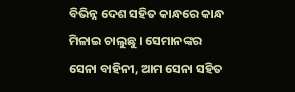ବିଭିନ୍ନ ଦେଶ ସହିତ କାନ୍ଧରେ କାନ୍ଧ ମିଳାଇ ଚାଲୁଛୁ । ସେମାନଙ୍କର ସେନା ବାହିନୀ, ଆମ ସେନା ସହିତ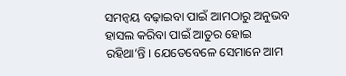ସମନ୍ୱୟ ବଢ଼ାଇବା ପାଇଁ ଆମଠାରୁ ଅନୁଭବ ହାସଲ କରିବା ପାଇଁ ଆତୁର ହୋଇ ରହିଥା’ନ୍ତି । ଯେତେବେଳେ ସେମାନେ ଆମ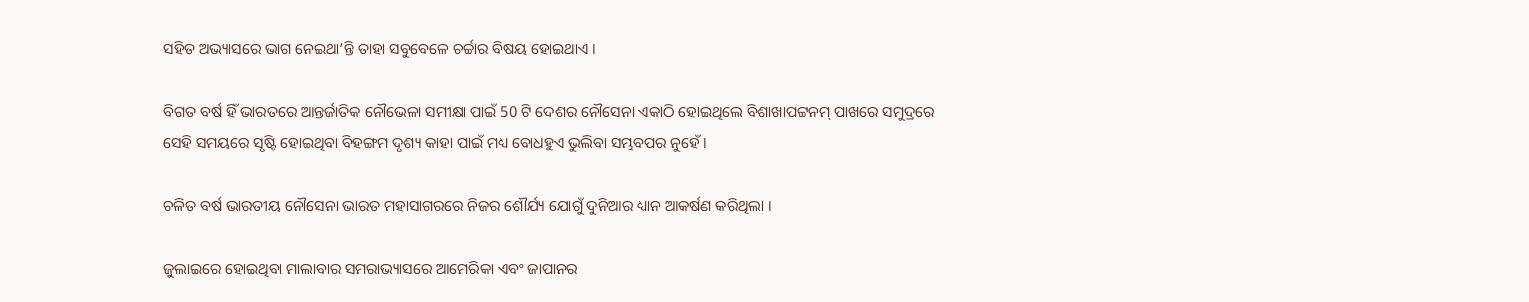ସହିତ ଅଭ୍ୟାସରେ ଭାଗ ନେଇଥା’ନ୍ତି ତାହା ସବୁବେଳେ ଚର୍ଚ୍ଚାର ବିଷୟ ହୋଇଥାଏ ।

ବିଗତ ବର୍ଷ ହିଁ ଭାରତରେ ଆନ୍ତର୍ଜାତିକ ନୌଭେଳା ସମୀକ୍ଷା ପାଇଁ 50 ଟି ଦେଶର ନୌସେନା ଏକାଠି ହୋଇଥିଲେ ବିଶାଖାପଟ୍ଟନମ୍ ପାଖରେ ସମୁଦ୍ରରେ ସେହି ସମୟରେ ସୃଷ୍ଟି ହୋଇଥିବା ବିହଙ୍ଗମ ଦୃଶ୍ୟ କାହା ପାଇଁ ମଧ୍ୟ ବୋଧହୁଏ ଭୁଲିବା ସମ୍ଭବପର ନୁହେଁ ।

ଚଳିତ ବର୍ଷ ଭାରତୀୟ ନୌସେନା ଭାରତ ମହାସାଗରରେ ନିଜର ଶୌର୍ଯ୍ୟ ଯୋଗୁଁ ଦୁନିଆର ଧ୍ୟାନ ଆକର୍ଷଣ କରିଥିଲା ।

ଜୁଲାଇରେ ହୋଇଥିବା ମାଲାବାର ସମରାଭ୍ୟାସରେ ଆମେରିକା ଏବଂ ଜାପାନର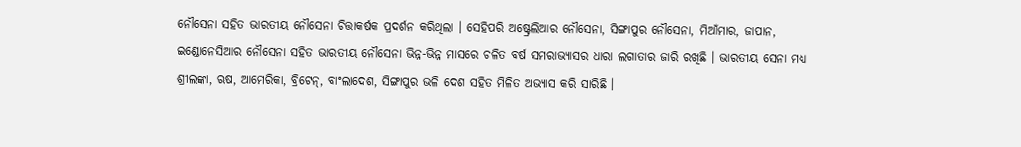ନୌସେନା ସହିତ ଭାରତୀୟ ନୌସେନା ଚିତ୍ତାକର୍ଷକ ପ୍ରଦର୍ଶନ କରିଥିଲା । ସେହିପରି ଅଷ୍ଟ୍ରେଲିଆର ନୌସେନା, ସିଙ୍ଗାପୁର ନୌସେନା, ମିଆଁମାର, ଜାପାନ, ଇଣ୍ଡୋନେସିଆର ନୌସେନା ସହିତ ଭାରତୀୟ ନୌସେନା ଭିନ୍ନ-ଭିନ୍ନ ମାସରେ ଚଳିତ ବର୍ଷ ସମରାଭ୍ୟାସର ଧାରା ଲଗାତାର ଜାରି ରଖିଛି । ଭାରତୀୟ ସେନା ମଧ୍ୟ ଶ୍ରୀଲଙ୍କା, ଋଷ, ଆମେରିକା, ବ୍ରିଟେନ୍, ବାଂଲାଦେଶ, ସିଙ୍ଗାପୁର ଭଳି ଦେଶ ସହିତ ମିଳିତ ଅଭ୍ୟାସ କରି ସାରିଛି ।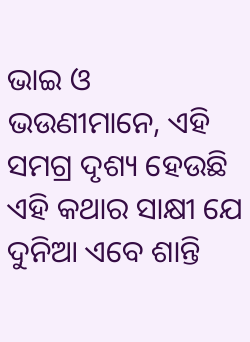ଭାଇ ଓ ଭଉଣୀମାନେ, ଏହି ସମଗ୍ର ଦୃଶ୍ୟ ହେଉଛି ଏହି କଥାର ସାକ୍ଷୀ ଯେ ଦୁନିଆ ଏବେ ଶାନ୍ତି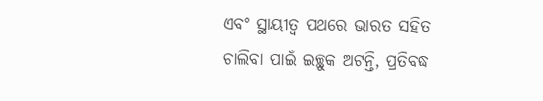ଏବଂ ସ୍ଥାୟୀତ୍ୱ ପଥରେ ଭାରତ ସହିତ ଚାଲିବା ପାଇଁ ଇଚ୍ଛୁକ ଅଟନ୍ତି, ପ୍ରତିବଦ୍ଧ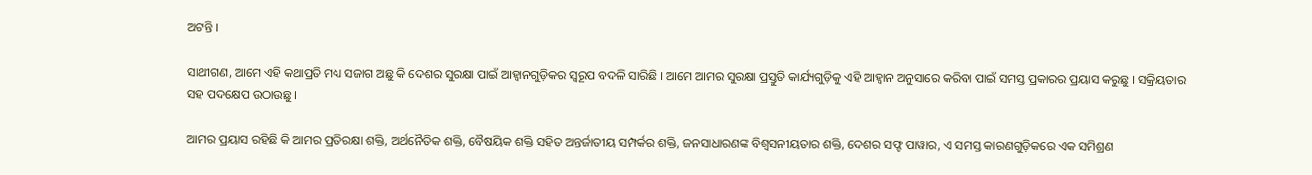ଅଟନ୍ତି ।

ସାଥୀଗଣ, ଆମେ ଏହି କଥାପ୍ରତି ମଧ୍ୟ ସଜାଗ ଅଛୁ କି ଦେଶର ସୁରକ୍ଷା ପାଇଁ ଆହ୍ୱାନଗୁଡ଼ିକର ସ୍ୱରୂପ ବଦଳି ସାରିଛି । ଆମେ ଆମର ସୁରକ୍ଷା ପ୍ରସ୍ତୁତି କାର୍ଯ୍ୟଗୁଡ଼ିକୁ ଏହି ଆହ୍ୱାନ ଅନୁସାରେ କରିବା ପାଇଁ ସମସ୍ତ ପ୍ରକାରର ପ୍ରୟାସ କରୁଛୁ । ସକ୍ରିୟତାର ସହ ପଦକ୍ଷେପ ଉଠାଉଛୁ ।

ଆମର ପ୍ରୟାସ ରହିଛି କି ଆମର ପ୍ରତିରକ୍ଷା ଶକ୍ତି, ଅର୍ଥନୈତିକ ଶକ୍ତି, ବୈଷୟିକ ଶକ୍ତି ସହିତ ଅନ୍ତର୍ଜାତୀୟ ସମ୍ପର୍କର ଶକ୍ତି, ଜନସାଧାରଣଙ୍କ ବିଶ୍ୱସନୀୟତାର ଶକ୍ତି, ଦେଶର ସଫ୍ଟ ପାୱାର, ଏ ସମସ୍ତ କାରଣଗୁଡ଼ିକରେ ଏକ ସମିଶ୍ରଣ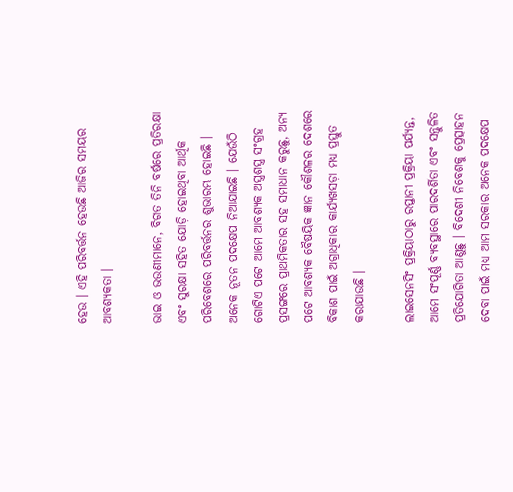ହେଉ । ଏହି ପରିବର୍ତ୍ତନ ହେଉଛି ଆଜିର ସମୟର ଆବଶ୍ୟକତା ।

ଭାଇ ଓ ଭଉଣୀମାନେ, ବିଗତ ତିନି ବର୍ଷରେ ପ୍ରତିରକ୍ଷା ଏବଂ ସୁରକ୍ଷା ସହିତ ଯୋଡ଼ି ହୋଇଥିବା ଆର୍ଥିକ ପରିବେଶରେ ପରିବର୍ତ୍ତନର ଶୁଭାରମ୍ଭ ହୋଇଛି । ଅନେକ ନୂତନ ପଦକ୍ଷେପ ନିଆଯାଇଛି । ଯେଉଁଠି ଗୋଟିଏ ପଟେ ଆମେ ଆବଶ୍ୟକ ଅସ୍ତ୍ରଶସ୍ତ୍ର ସଂଗ୍ରହ ପ୍ରସଙ୍ଗରେ ପ୍ରାଥମିକତାର ସହ ସମାଧାନ କରୁଛୁ, ଅନ୍ୟ ପଟେ ଆବଶ୍ୟକ ବୈଷୟିକ ଜ୍ଞାନ କୌଶଳର ଦେଶରେ ବିକାଶ ପାଇଁ ଅଗ୍ରାଧିକାର କାର୍ଯ୍ୟଖସଡ଼ା ମଧ୍ୟ ପ୍ରସ୍ତୁତ କରାଯାଉଛି ।

ଲାଇସେନସିଂ ପ୍ରକ୍ରିୟାଠାରୁ ରପ୍ତାନୀ ପ୍ରକ୍ରିୟା ପର୍ଯ୍ୟନ୍ତ, ଆମେ ସଂପୂର୍ଣ୍ଣ ବ୍ୟବସ୍ଥାରେ ପାରଦର୍ଶିତା ଏବଂ ସନ୍ତୁଳିତ ପ୍ରତିଯୋଗିତା ଆଣୁଛୁ । ବିଦେଶୀ ନିବେଶକୁ ପ୍ରେତ୍ସାହନ ଦେବା ପାଇଁ ମଧ୍ୟ ଆମ ସରକାର ଅନେକ ପଦକ୍ଷେପ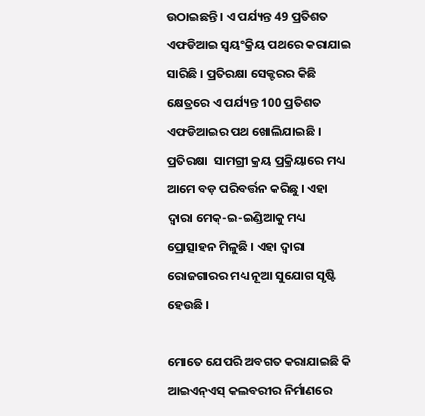ଉଠାଇଛନ୍ତି । ଏ ପର୍ଯ୍ୟନ୍ତ 49 ପ୍ରତିଶତ ଏଫଡିଆଇ ସ୍ୱୟଂକ୍ରିୟ ପଥରେ କରାଯାଇ ସାରିଛି । ପ୍ରତିରକ୍ଷା ସେକ୍ଟରର କିଛି କ୍ଷେତ୍ରରେ ଏ ପର୍ଯ୍ୟନ୍ତ 100 ପ୍ରତିଶତ ଏଫଡିଆଇର ପଥ ଖୋଲିଯାଇଛି । ପ୍ରତିରକ୍ଷା  ସାମଗ୍ରୀ କ୍ରୟ ପ୍ରକ୍ରିୟାରେ ମଧ୍ୟ ଆମେ ବଡ଼ ପରିବର୍ତ୍ତନ କରିଛୁ । ଏହା ଦ୍ୱାରା ମେକ୍-ଇ-ଇଣ୍ଡିଆକୁ ମଧ୍ୟ ପ୍ରୋତ୍ସାହନ ମିଳୁଛି । ଏହା ଦ୍ୱାରା ରୋଜଗାରର ମଧ୍ୟ ନୂଆ ସୁଯୋଗ ସୃଷ୍ଟି ହେଉଛି ।

ମୋତେ ଯେପରି ଅବଗତ କରାଯାଇଛି କି ଆଇଏନ୍ଏସ୍ କଲବରୀର ନିର୍ମାଣରେ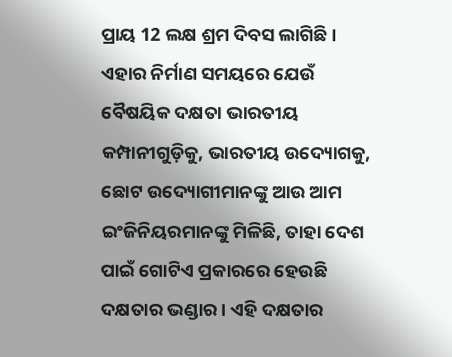ପ୍ରାୟ 12 ଲକ୍ଷ ଶ୍ରମ ଦିବସ ଲାଗିଛି । ଏହାର ନିର୍ମାଣ ସମୟରେ ଯେଉଁ ବୈଷୟିକ ଦକ୍ଷତା ଭାରତୀୟ କମ୍ପାନୀଗୁଡ଼ିକୁ, ଭାରତୀୟ ଉଦ୍ୟୋଗକୁ, ଛୋଟ ଉଦ୍ୟୋଗୀମାନଙ୍କୁ ଆଉ ଆମ ଇଂଜିନିୟରମାନଙ୍କୁ ମିଳିଛି, ତାହା ଦେଶ ପାଇଁ ଗୋଟିଏ ପ୍ରକାରରେ ହେଉଛି ଦକ୍ଷତାର ଭଣ୍ଡାର । ଏହି ଦକ୍ଷତାର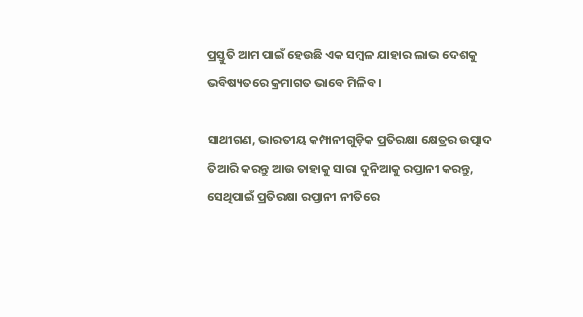ପ୍ରସ୍ତୁତି ଆମ ପାଇଁ ହେଉଛି ଏକ ସମ୍ବଳ ଯାହାର ଲାଭ ଦେଶକୁ ଭବିଷ୍ୟତରେ କ୍ରମାଗତ ଭାବେ ମିଳିବ ।

ସାଥୀଗଣ, ଭାରତୀୟ କମ୍ପାନୀଗୁଡ଼ିକ ପ୍ରତିରକ୍ଷା କ୍ଷେତ୍ରର ଉତ୍ପାଦ ତିଆରି କରନ୍ତୁ ଆଉ ତାହାକୁ ସାରା ଦୁନିଆକୁ ରପ୍ତାନୀ କରନ୍ତୁ, ସେଥିପାଇଁ ପ୍ରତିରକ୍ଷା ରପ୍ତାନୀ ନୀତିରେ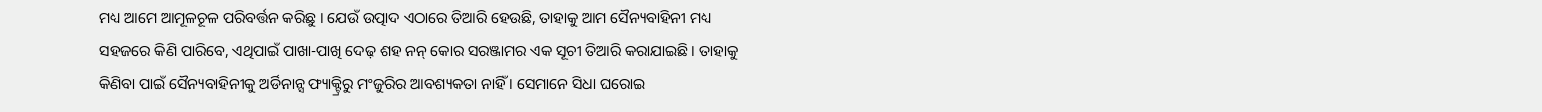ମଧ୍ୟ ଆମେ ଆମୂଳଚୂଳ ପରିବର୍ତ୍ତନ କରିଛୁ । ଯେଉଁ ଉତ୍ପାଦ ଏଠାରେ ତିଆରି ହେଉଛି, ତାହାକୁ ଆମ ସୈନ୍ୟବାହିନୀ ମଧ୍ୟ ସହଜରେ କିଣି ପାରିବେ, ଏଥିପାଇଁ ପାଖା-ପାଖି ଦେଢ଼ ଶହ ନନ୍ କୋର ସରଞ୍ଜାମର ଏକ ସୂଚୀ ତିଆରି କରାଯାଇଛି । ତାହାକୁ କିଣିବା ପାଇଁ ସୈନ୍ୟବାହିନୀକୁ ଅର୍ଡିନାନ୍ସ ଫ୍ୟାକ୍ଟ୍ରିରୁ ମଂଜୁରିର ଆବଶ୍ୟକତା ନାହିଁ । ସେମାନେ ସିଧା ଘରୋଇ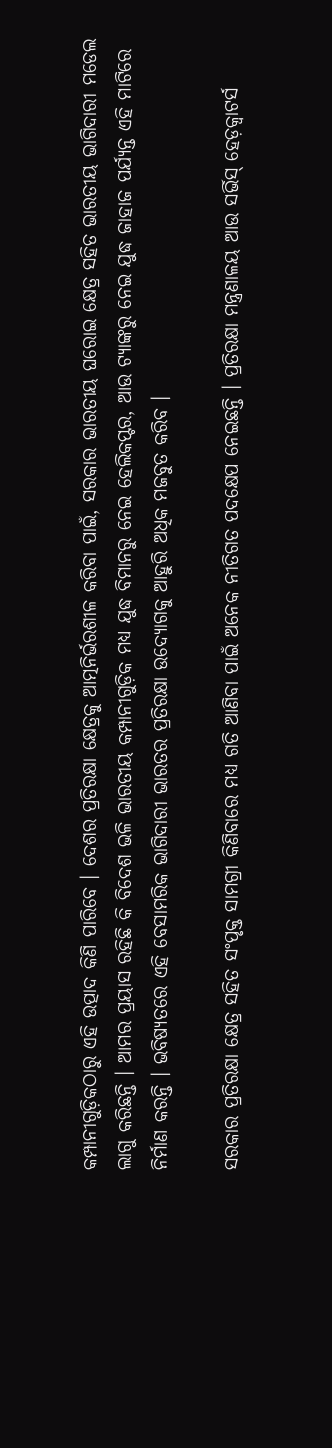କମ୍ପାନୀଗୁଡ଼ିକଠାରୁ ଏହି ଉତ୍ପାଦ କିଣି ପାରିବେ । ଦେଶର ପ୍ରତିରକ୍ଷା କ୍ଷେତ୍ରକୁ ଆତ୍ମନିର୍ଭରଶୀଳ କରିବା ପାଇଁ, ସରକାର ଭାରତୀୟ ଘରୋଇ କ୍ଷେତ୍ର ସହିତ ଭାରତୀୟ ଭାଗିଦାରୀ ମଡେଲ ଲାଗୁ କରିଛନ୍ତି । ଆମର ପ୍ରୟାସ ରହିଛି କି ବିଦେଶ ଭଳି ଭାରତୀୟ କମ୍ପାନୀଗୁଡ଼ିକ ମଧ୍ୟ ଯୁଦ୍ଧ ବିମାନରୁ ନେଇ ହେଲିକପ୍ଟର, ଆଉ ଟ୍ୟାଙ୍କରୁ ନେଇ ଯୁଦ୍ଧ ଜାହାଜ ପର୍ଯ୍ୟନ୍ତ ଏହି ମାଟିରେ ନିର୍ମାଣ କରନ୍ତି । ଭବିଷ୍ୟତରେ ଏହି ବେସାମରିକ ଭାଗିଦାରୀ ଭାରତର ପ୍ରତିରକ୍ଷା ଉଦ୍ୟୋଗକୁ ଆହୁରି ଅଧିକ ମଜବୁତ କରିବ ।

ସରକାର ପ୍ରତିରକ୍ଷା କ୍ଷେତ୍ର ସହିତ ସଂପୃକ୍ତ ସାମଗ୍ରୀ କିଣିବାରେ ମଧ୍ୟ ଗତି ଆଣିବା ପାଇଁ ଅନେକ ନୀତିଗତ ପଦକ୍ଷେପ ନେଇଛନ୍ତି । ପ୍ରତିରକ୍ଷା ମନ୍ତ୍ରଣାଳୟ ଆଉ ସର୍ଭିସ୍ ହେଡ଼କ୍ଵାଟର୍ସ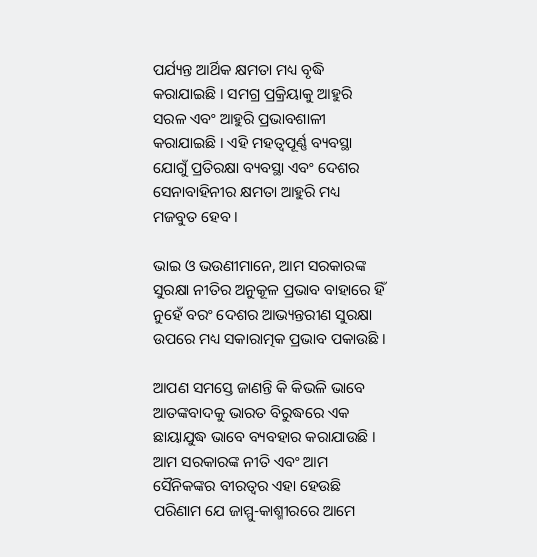ପର୍ଯ୍ୟନ୍ତ ଆର୍ଥିକ କ୍ଷମତା ମଧ୍ୟ ବୃଦ୍ଧି କରାଯାଇଛି । ସମଗ୍ର ପ୍ରକ୍ରିୟାକୁ ଆହୁରି ସରଳ ଏବଂ ଆହୁରି ପ୍ରଭାବଶାଳୀ କରାଯାଇଛି । ଏହି ମହତ୍ୱପୂର୍ଣ୍ଣ ବ୍ୟବସ୍ଥା ଯୋଗୁଁ ପ୍ରତିରକ୍ଷା ବ୍ୟବସ୍ଥା ଏବଂ ଦେଶର ସେନାବାହିନୀର କ୍ଷମତା ଆହୁରି ମଧ୍ୟ ମଜବୁତ ହେବ ।

ଭାଇ ଓ ଭଉଣୀମାନେ, ଆମ ସରକାରଙ୍କ ସୁରକ୍ଷା ନୀତିର ଅନୁକୂଳ ପ୍ରଭାବ ବାହାରେ ହିଁ ନୁହେଁ ବରଂ ଦେଶର ଆଭ୍ୟନ୍ତରୀଣ ସୁରକ୍ଷା ଉପରେ ମଧ୍ୟ ସକାରାତ୍ମକ ପ୍ରଭାବ ପକାଉଛି ।

ଆପଣ ସମସ୍ତେ ଜାଣନ୍ତି କି କିଭଳି ଭାବେ ଆତଙ୍କବାଦକୁ ଭାରତ ବିରୁଦ୍ଧରେ ଏକ ଛାୟାଯୁଦ୍ଧ ଭାବେ ବ୍ୟବହାର କରାଯାଉଛି । ଆମ ସରକାରଙ୍କ ନୀତି ଏବଂ ଆମ ସୈନିକଙ୍କର ବୀରତ୍ୱର ଏହା ହେଉଛି ପରିଣାମ ଯେ ଜାମ୍ମୁ-କାଶ୍ମୀରରେ ଆମେ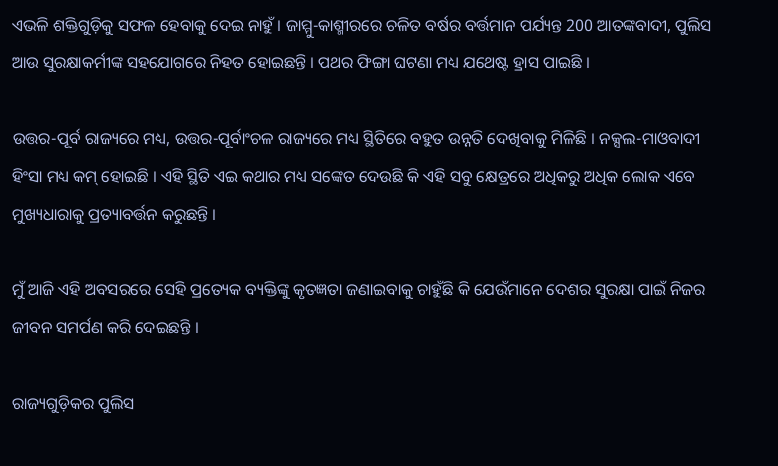ଏଭଳି ଶକ୍ତିଗୁଡ଼ିକୁ ସଫଳ ହେବାକୁ ଦେଇ ନାହୁଁ । ଜାମ୍ମୁ-କାଶ୍ମୀରରେ ଚଳିତ ବର୍ଷର ବର୍ତ୍ତମାନ ପର୍ଯ୍ୟନ୍ତ 200 ଆତଙ୍କବାଦୀ, ପୁଲିସ ଆଉ ସୁରକ୍ଷାକର୍ମୀଙ୍କ ସହଯୋଗରେ ନିହତ ହୋଇଛନ୍ତି । ପଥର ଫିଙ୍ଗା ଘଟଣା ମଧ୍ୟ ଯଥେଷ୍ଟ ହ୍ରାସ ପାଇଛି ।

ଉତ୍ତର-ପୂର୍ବ ରାଜ୍ୟରେ ମଧ୍ୟ, ଉତ୍ତର-ପୂର୍ବାଂଚଳ ରାଜ୍ୟରେ ମଧ୍ୟ ସ୍ଥିତିରେ ବହୁତ ଉନ୍ନତି ଦେଖିବାକୁ ମିଳିଛି । ନକ୍ସଲ-ମାଓବାଦୀ ହିଂସା ମଧ୍ୟ କମ୍ ହୋଇଛି । ଏହି ସ୍ଥିତି ଏଇ କଥାର ମଧ୍ୟ ସଙ୍କେତ ଦେଉଛି କି ଏହି ସବୁ କ୍ଷେତ୍ରରେ ଅଧିକରୁ ଅଧିକ ଲୋକ ଏବେ ମୁଖ୍ୟଧାରାକୁ ପ୍ରତ୍ୟାବର୍ତ୍ତନ କରୁଛନ୍ତି ।

ମୁଁ ଆଜି ଏହି ଅବସରରେ ସେହି ପ୍ରତ୍ୟେକ ବ୍ୟକ୍ତିଙ୍କୁ କୃତଜ୍ଞତା ଜଣାଇବାକୁ ଚାହୁଁଛି କି ଯେଉଁମାନେ ଦେଶର ସୁରକ୍ଷା ପାଇଁ ନିଜର ଜୀବନ ସମର୍ପଣ କରି ଦେଇଛନ୍ତି ।

ରାଜ୍ୟଗୁଡ଼ିକର ପୁଲିସ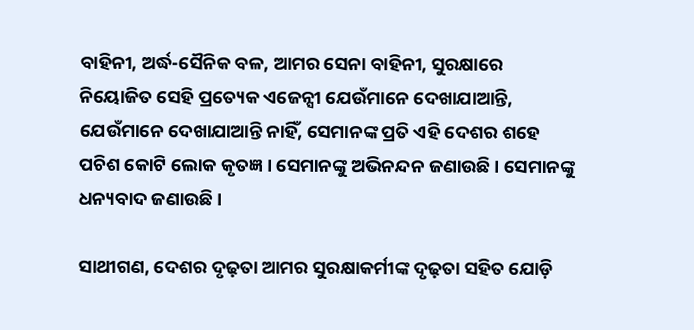ବାହିନୀ, ଅର୍ଦ୍ଧ-ସୈନିକ ବଳ, ଆମର ସେନା ବାହିନୀ, ସୁରକ୍ଷାରେ ନିୟୋଜିତ ସେହି ପ୍ରତ୍ୟେକ ଏଜେନ୍ସୀ ଯେଉଁମାନେ ଦେଖାଯାଆନ୍ତି, ଯେଉଁମାନେ ଦେଖାଯାଆନ୍ତି ନାହିଁ, ସେମାନଙ୍କ ପ୍ରତି ଏହି ଦେଶର ଶହେ ପଚିଶ କୋଟି ଲୋକ କୃତଜ୍ଞ । ସେମାନଙ୍କୁ ଅଭିନନ୍ଦନ ଜଣାଉଛି । ସେମାନଙ୍କୁ ଧନ୍ୟବାଦ ଜଣାଉଛି ।

ସାଥୀଗଣ, ଦେଶର ଦୃଢ଼ତା ଆମର ସୁରକ୍ଷାକର୍ମୀଙ୍କ ଦୃଢ଼ତା ସହିତ ଯୋଡ଼ି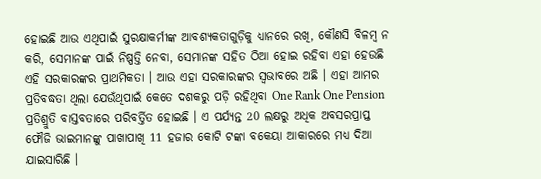ହୋଇଛି ଆଉ ଏଥିପାଇଁ ସୁରକ୍ଷାକର୍ମୀଙ୍କ ଆବଶ୍ୟକତାଗୁଡ଼ିକୁ ଧ୍ୟାନରେ ରଖି, କୌଣସି ବିଳମ୍ବ ନ କରି, ସେମାନଙ୍କ ପାଇଁ ନିଷ୍ପତ୍ତି ନେବା, ସେମାନଙ୍କ ସହିତ ଠିଆ ହୋଇ ରହିବା ଏହା ହେଉଛି ଏହି ସରକାରଙ୍କର ପ୍ରାଥମିକତା । ଆଉ ଏହା ସରକାରଙ୍କର ସ୍ୱଭାବରେ ଅଛି । ଏହା ଆମର ପ୍ରତିବଦ୍ଧତା ଥିଲା ଯେଉଁଥିପାଇଁ କେତେ ଦଶକରୁ ପଡ଼ି ରହିଥିବା One Rank One Pension ପ୍ରତିଶ୍ରୁତି ବାସ୍ତବତାରେ ପରିବର୍ତ୍ତିତ ହୋଇଛି । ଏ ପର୍ଯ୍ୟନ୍ତ 20 ଲକ୍ଷରୁ ଅଧିକ ଅବସରପ୍ରାପ୍ତ ଫୌଜି ଭାଇମାନଙ୍କୁ ପାଖାପାଖି 11 ହଜାର କୋଟି ଟଙ୍କା ବକେୟା ଆକାରରେ ମଧ୍ୟ ଦିଆ ଯାଇସାରିଛି ।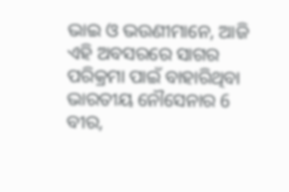ଭାଇ ଓ ଭଉଣୀମାନେ, ଆଜି ଏହି ଅବସରରେ ସାଗର ପରିକ୍ରମା ପାଇଁ ବାହାରିଥିବା ଭାରତୀୟ ନୌସେନାର 6 ବୀର,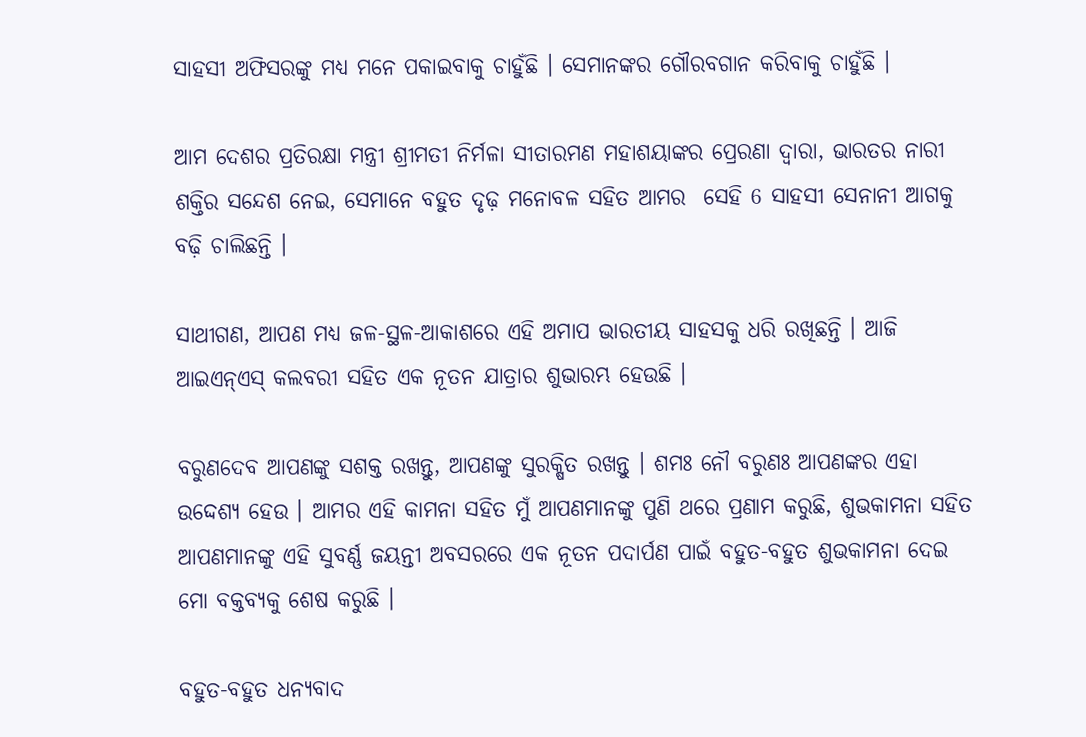ସାହସୀ ଅଫିସରଙ୍କୁ ମଧ୍ୟ ମନେ ପକାଇବାକୁ ଚାହୁଁଛି । ସେମାନଙ୍କର ଗୌରବଗାନ କରିବାକୁ ଚାହୁଁଛି ।

ଆମ ଦେଶର ପ୍ରତିରକ୍ଷା ମନ୍ତ୍ରୀ ଶ୍ରୀମତୀ ନିର୍ମଳା ସୀତାରମଣ ମହାଶୟାଙ୍କର ପ୍ରେରଣା ଦ୍ୱାରା, ଭାରତର ନାରୀ ଶକ୍ତିର ସନ୍ଦେଶ ନେଇ, ସେମାନେ ବହୁତ ଦୃଢ଼ ମନୋବଳ ସହିତ ଆମର  ସେହି 6 ସାହସୀ ସେନାନୀ ଆଗକୁ ବଢ଼ି ଚାଲିଛନ୍ତି ।

ସାଥୀଗଣ, ଆପଣ ମଧ୍ୟ ଜଳ-ସ୍ଥଳ-ଆକାଶରେ ଏହି ଅମାପ ଭାରତୀୟ ସାହସକୁ ଧରି ରଖିଛନ୍ତି । ଆଜି ଆଇଏନ୍ଏସ୍ କଲବରୀ ସହିତ ଏକ ନୂତନ ଯାତ୍ରାର ଶୁଭାରମ୍ଭ ହେଉଛି ।

ବରୁଣଦେବ ଆପଣଙ୍କୁ ସଶକ୍ତ ରଖନ୍ତୁ, ଆପଣଙ୍କୁ ସୁରକ୍ଷିତ ରଖନ୍ତୁ । ଶମଃ ନୌ ବରୁଣଃ ଆପଣଙ୍କର ଏହା ଉଦ୍ଦେଶ୍ୟ ହେଉ । ଆମର ଏହି କାମନା ସହିତ ମୁଁ ଆପଣମାନଙ୍କୁ ପୁଣି ଥରେ ପ୍ରଣାମ କରୁଛି, ଶୁଭକାମନା ସହିତ ଆପଣମାନଙ୍କୁ ଏହି ସୁବର୍ଣ୍ଣ ଜୟନ୍ତୀ ଅବସରରେ ଏକ ନୂତନ ପଦାର୍ପଣ ପାଇଁ ବହୁତ-ବହୁତ ଶୁଭକାମନା ଦେଇ ମୋ ବକ୍ତବ୍ୟକୁ ଶେଷ କରୁଛି ।

ବହୁତ-ବହୁତ ଧନ୍ୟବାଦ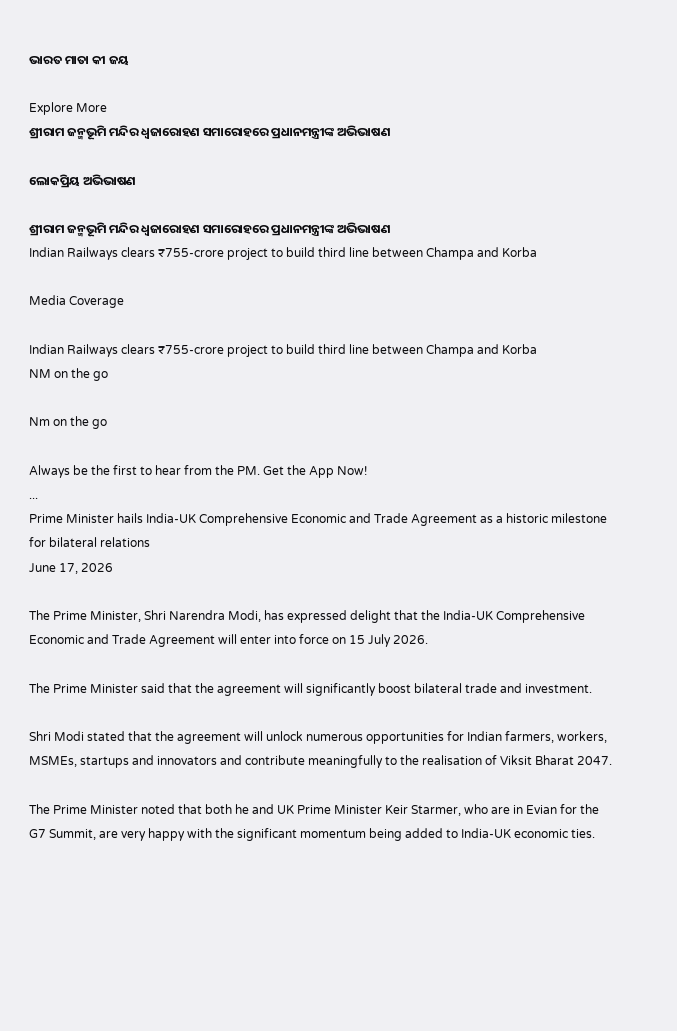ଭାରତ ମାତା କୀ ଜୟ

Explore More
ଶ୍ରୀରାମ ଜନ୍ମଭୂମି ମନ୍ଦିର ଧ୍ଵଜାରୋହଣ ସମାରୋହରେ ପ୍ରଧାନମନ୍ତ୍ରୀଙ୍କ ଅଭିଭାଷଣ

ଲୋକପ୍ରିୟ ଅଭିଭାଷଣ

ଶ୍ରୀରାମ ଜନ୍ମଭୂମି ମନ୍ଦିର ଧ୍ଵଜାରୋହଣ ସମାରୋହରେ ପ୍ରଧାନମନ୍ତ୍ରୀଙ୍କ ଅଭିଭାଷଣ
Indian Railways clears ₹755-crore project to build third line between Champa and Korba

Media Coverage

Indian Railways clears ₹755-crore project to build third line between Champa and Korba
NM on the go

Nm on the go

Always be the first to hear from the PM. Get the App Now!
...
Prime Minister hails India-UK Comprehensive Economic and Trade Agreement as a historic milestone for bilateral relations
June 17, 2026

The Prime Minister, Shri Narendra Modi, has expressed delight that the India-UK Comprehensive Economic and Trade Agreement will enter into force on 15 July 2026.

The Prime Minister said that the agreement will significantly boost bilateral trade and investment.

Shri Modi stated that the agreement will unlock numerous opportunities for Indian farmers, workers, MSMEs, startups and innovators and contribute meaningfully to the realisation of Viksit Bharat 2047.

The Prime Minister noted that both he and UK Prime Minister Keir Starmer, who are in Evian for the G7 Summit, are very happy with the significant momentum being added to India-UK economic ties.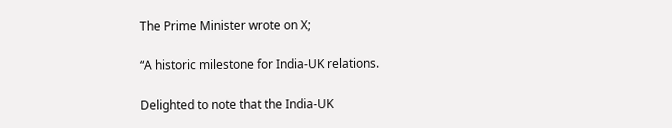The Prime Minister wrote on X;

“A historic milestone for India-UK relations.

Delighted to note that the India-UK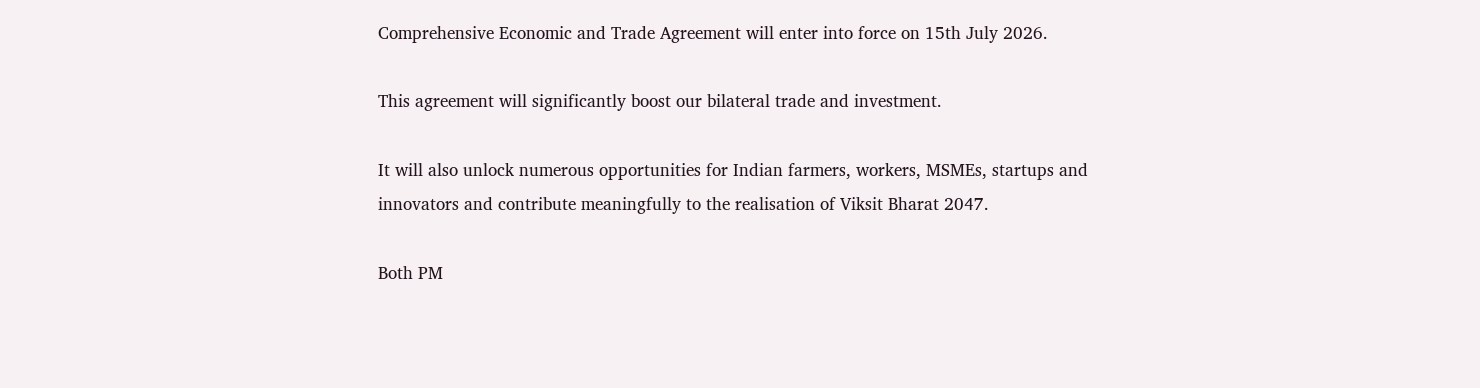Comprehensive Economic and Trade Agreement will enter into force on 15th July 2026.

This agreement will significantly boost our bilateral trade and investment.

It will also unlock numerous opportunities for Indian farmers, workers, MSMEs, startups and innovators and contribute meaningfully to the realisation of Viksit Bharat 2047.

Both PM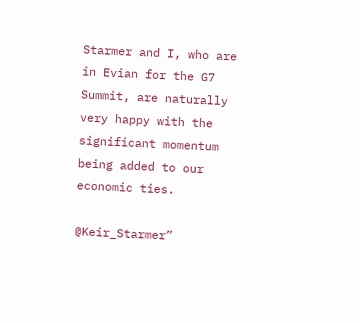Starmer and I, who are in Evian for the G7 Summit, are naturally very happy with the significant momentum being added to our economic ties.

@Keir_Starmer”